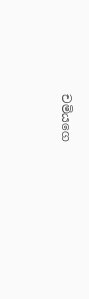චමියගෙ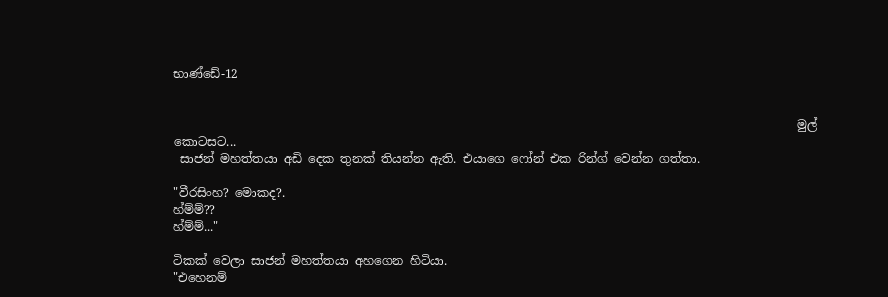භාණ්ඩේ-12


                                                                                                        මුල් කොටසට...
 සාජන් මහත්තයා අඩි දෙක තුනක් තියන්න ඇති. එයාගෙ ෆෝන් එක රින්ග් වෙන්න ගත්තා.

"වීරසිංහ? මොකද?.
හ්ම්ම්??
හ්ම්ම්..."

ටිකක් වෙලා සාජන් මහත්තයා අහගෙන හිටියා.
"එහෙනම්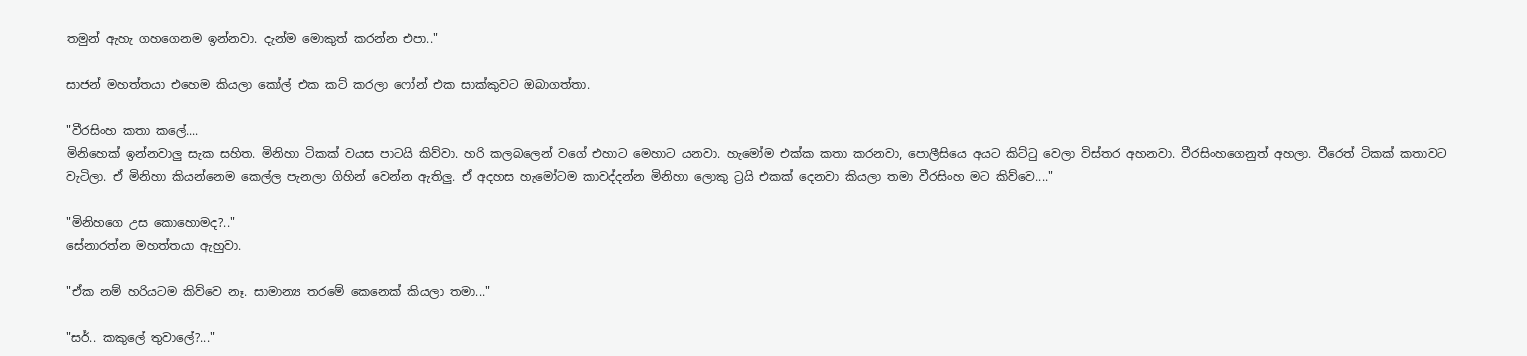තමුන් ඇහැ ගහගෙනම ඉන්නවා. දැන්ම මොකුත් කරන්න එපා.."

සාජන් මහත්තයා එහෙම කියලා කෝල් එක කට් කරලා ෆෝන් එක සාක්කුවට ඔබාගත්තා.

"වීරසිංහ කතා කලේ....
මිනිහෙක් ඉන්නවාලු සැක සහිත. මිනිහා ටිකක් වයස පාටයි කිව්වා. හරි කලබලෙන් වගේ එහාට මෙහාට යනවා. හැමෝම එක්ක කතා කරනවා, පොලීසියෙ අයට කිට්ටු වෙලා විස්තර අහනවා. වීරසිංහගෙනුත් අහලා. වීරෙත් ටිකක් කතාවට වැටිලා. ඒ මිනිහා කියන්නෙම කෙල්ල පැනලා ගිහින් වෙන්න ඇතිලු. ඒ අදහස හැමෝටම කාවද්දන්න මිනිහා ලොකු ට්‍රයි එකක් දෙනවා කියලා තමා වීරසිංහ මට කිව්වෙ...."

"මිනිහගෙ උස කොහොමද?.."
සේනාරත්න මහත්තයා ඇහුවා.

"ඒක නම් හරියටම කිව්වෙ නෑ. සාමාන්‍ය තරමේ කෙනෙක් කියලා තමා..."

"සර්.. කකුලේ තුවාලේ?..."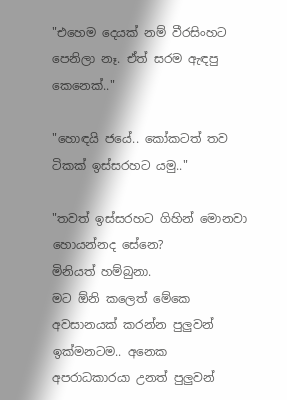"එහෙම දෙයක් නම් වීරසිංහට පෙනිලා නෑ. ඒත් සරම ඇඳපු කෙනෙක්.."

"හොඳයි ජයේ.. කෝකටත් තව ටිකක් ඉස්සරහට යමු.."

"තවත් ඉස්සරහට ගිහින් මොනවා හොයන්නද සේනෙ?
මිනියත් හම්බුනා.
මට ඕනි කලෙත් මේකෙ අවසානයක් කරන්න පුලුවන් ඉක්මනටම.. අනෙක අපරාධකාරයා උනත් පුලුවන්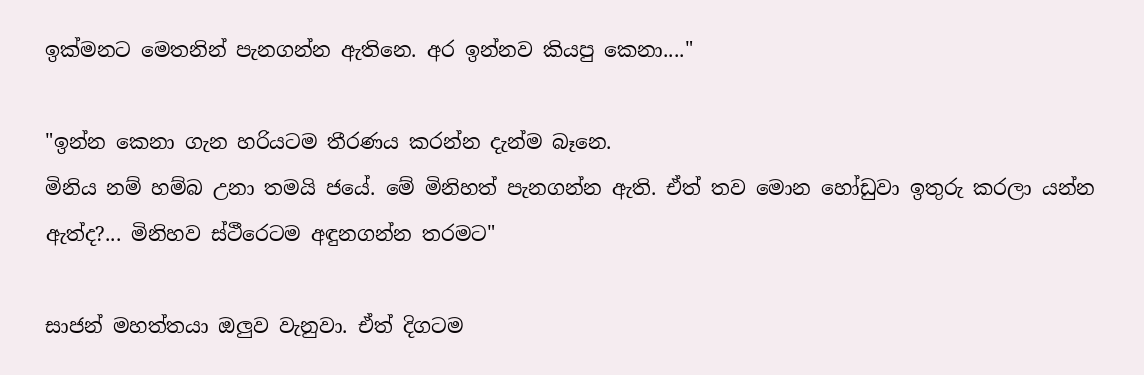ඉක්මනට මෙතනින් පැනගන්න ඇතිනෙ. අර ඉන්නව කියපු කෙනා...."

"ඉන්න කෙනා ගැන හරියටම තීරණය කරන්න දැන්ම බෑනෙ.
මිනිය නම් හම්බ උනා තමයි ජයේ. මේ මිනිහත් පැනගන්න ඇති. ඒත් තව මොන හෝඩුවා ඉතුරු කරලා යන්න ඇත්ද?... මිනිහව ස්ථීරෙටම අඳුනගන්න තරමට"

සාජන් මහත්තයා ඔලුව වැනුවා. ඒත් දිගටම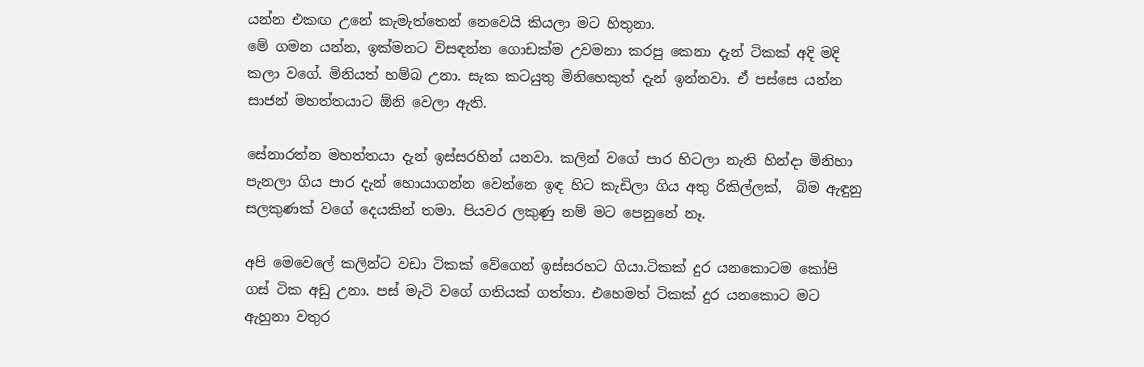යන්න එකඟ උනේ කැමැත්තෙන් නෙවෙයි කියලා මට හිතුනා.
මේ ගමන යන්න, ඉක්මනට විසඳන්න ගොඩක්ම උවමනා කරපු කෙනා දැන් ටිකක් අදි මදි කලා වගේ. මිනියත් හම්බ උනා. සැක කටයුතු මිනිහෙකුත් දැන් ඉන්නවා. ඒ පස්සෙ යන්න සාජන් මහත්තයාට ඕනි වෙලා ඇති.

සේනාරත්න මහත්තයා දැන් ඉස්සරහින් යනවා. කලින් වගේ පාර හිටලා නැති හින්දා මිනිහා පැනලා ගිය පාර දැන් හොයාගන්න වෙන්නෙ ඉඳ හිට කැඩිලා ගිය අතු රිකිල්ලක්,  බිම ඇඳුනු සලකුණක් වගේ දෙයකින් තමා. පියවර ලකුණු නම් මට පෙනුනේ නෑ.

අපි මෙවෙලේ කලින්ට වඩා ටිකක් වේගෙන් ඉස්සරහට ගියා.ටිකක් දුර යනකොටම කෝපි ගස් ටික අඩු උනා. පස් මැටි වගේ ගතියක් ගත්තා. එහෙමත් ටිකක් දුර යනකොට මට ඇහුනා වතුර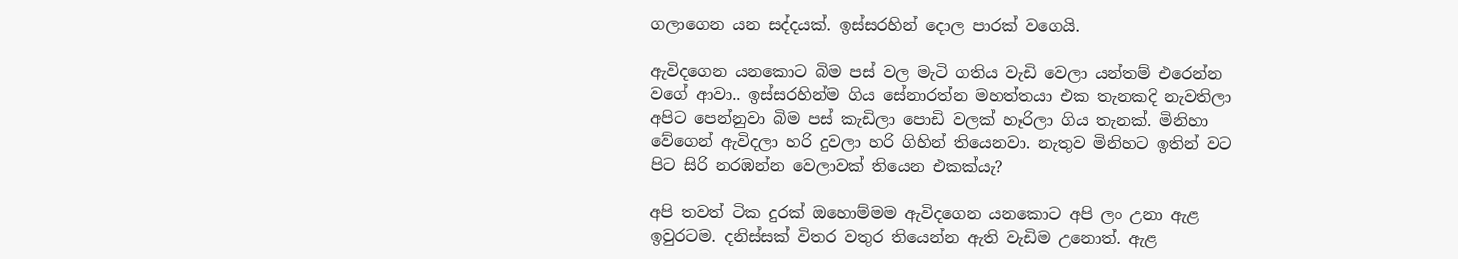ගලාගෙන යන සද්දයක්. ඉස්සරහින් දොල පාරක් වගෙයි.

ඇවිදගෙන යනකොට බිම පස් වල මැටි ගතිය වැඩි වෙලා යන්තම් එරෙන්න වගේ ආවා.. ඉස්සරහින්ම ගිය සේනාරත්න මහත්තයා එක තැනකදි නැවතිලා අපිට පෙන්නුවා බිම පස් කැඩිලා පොඩි වලක් හෑරිලා ගිය තැනක්. මිනිහා වේගෙන් ඇවිදලා හරි දුවලා හරි ගිහින් තියෙනවා. නැතුව මිනිහට ඉතින් වට පිට සිරි නරඹන්න වෙලාවක් තියෙන එකක්යැ?

අපි තවත් ටික දුරක් ඔහොම්මම ඇවිදගෙන යනකොට අපි ලං උනා ඇළ ඉවුරටම. දනිස්සක් විතර වතුර තියෙන්න ඇති වැඩිම උනොත්. ඇළ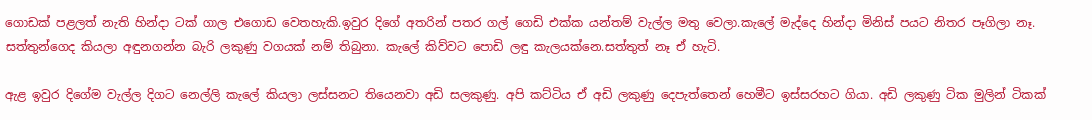ගොඩක් පළලත් නැති හින්දා ටක් ගාල එගොඩ වෙතහැකි.ඉවුර දිගේ අතරින් පතර ගල් ගෙඩි එක්ක යන්තම් වැල්ල මතු වෙලා.කැලේ මැද්දෙ හින්දා මිනිස් පයට නිතර පෑගිලා නෑ. සත්තුන්ගෙද කියලා අඳුනගන්න බැරි ලකුණු වගයක් නම් තිබුනා. කැලේ කිව්වට පොඩි ලඳු කැලයක්නෙ.සත්තුත් නෑ ඒ හැටි.

ඇළ ඉවුර දිගේම වැල්ල දිගට නෙල්ලි කැලේ කියලා ලස්සනට තියෙනවා අඩි සලකුණු. අපි කට්ටිය ඒ අඩි ලකුණු දෙපැත්තෙන් හෙමීට ඉස්සරහට ගියා. අඩි ලකුණු ටික මුලින් ටිකක්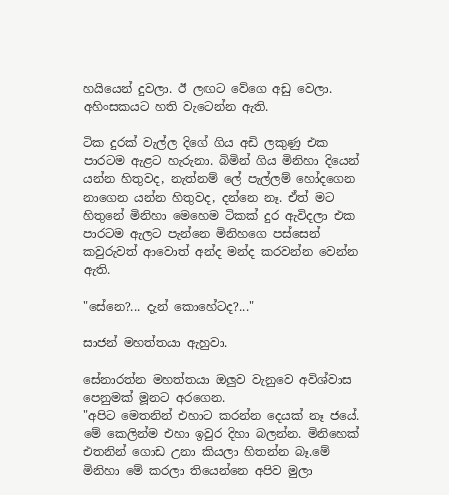හයියෙන් දුවලා. ඊ ලඟට වේගෙ අඩු වෙලා. අහිංසකයට හති වැටෙන්න ඇති.

ටික දුරක් වැල්ල දිගේ ගිය අඩි ලකුණු එක පාරටම ඇළට හැරුනා. බිමින් ගිය මිනිහා දියෙන් යන්න හිතුවද, නැත්නම් ලේ පැල්ලම් හෝදගෙන නාගෙන යන්න හිතුවද, දන්නෙ නෑ. ඒත් මට හිතුනේ මිනිහා මෙහෙම ටිකක් දුර ඇවිදලා එක පාරටම ඇලට පැන්නෙ මිනිහගෙ පස්සෙන් කවුරුවත් ආවොත් අන්ද මන්ද කරවන්න වෙන්න ඇති.

"සේනෙ?... දැන් කොහේටද?..."

සාජන් මහත්තයා ඇහුවා.

සේනාරත්න මහත්තයා ඔලුව වැනුවෙ අවිශ්වාස පෙනුමක් මූනට අරගෙන.
"අපිට මෙතනින් එහාට කරන්න දෙයක් නෑ ජයේ. මේ කෙලින්ම එහා ඉවුර දිහා බලන්න. මිනිහෙක් එතනින් ගොඩ උනා කියලා හිතන්න බෑ.මේ මිනිහා මේ කරලා තියෙන්නෙ අපිව මුලා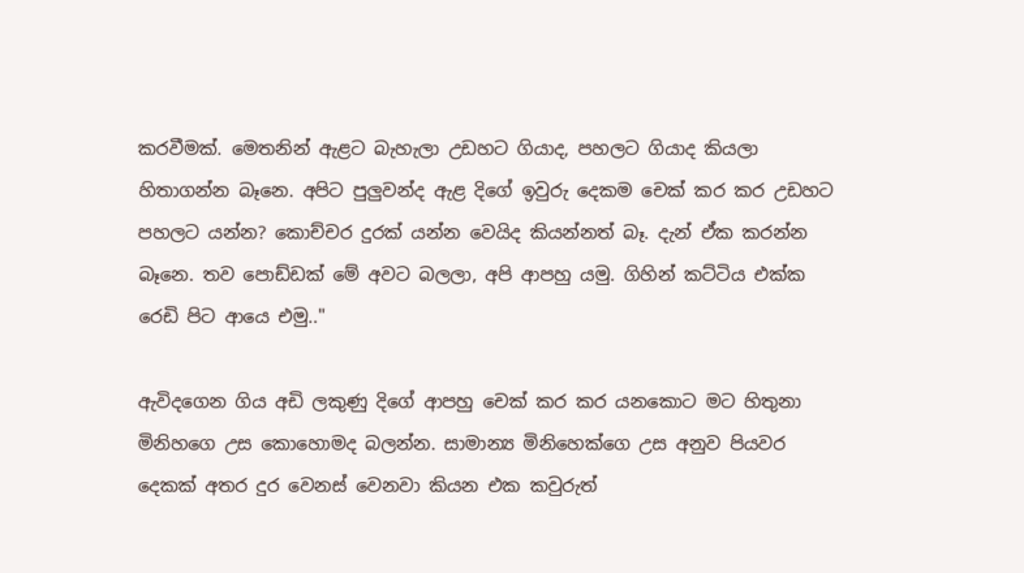කරවීමක්. මෙතනින් ඇළට බැහැලා උඩහට ගියාද, පහලට ගියාද කියලා හිතාගන්න බෑනෙ. අපිට පුලුවන්ද ඇළ දිගේ ඉවුරු දෙකම චෙක් කර කර උඩහට පහලට යන්න? කොච්චර දුරක් යන්න වෙයිද කියන්නත් බෑ. දැන් ඒක කරන්න බෑනෙ. තව පොඩ්ඩක් මේ අවට බලලා, අපි ආපහු යමු. ගිහින් කට්ටිය එක්ක රෙඩි පිට ආයෙ එමු.."

ඇවිදගෙන ගිය අඩි ලකුණු දිගේ ආපහු චෙක් කර කර යනකොට මට හිතුනා මිනිහගෙ උස කොහොමද බලන්න. සාමාන්‍ය මිනිහෙක්ගෙ උස අනුව පියවර දෙකක් අතර දුර වෙනස් වෙනවා කියන එක කවුරුත්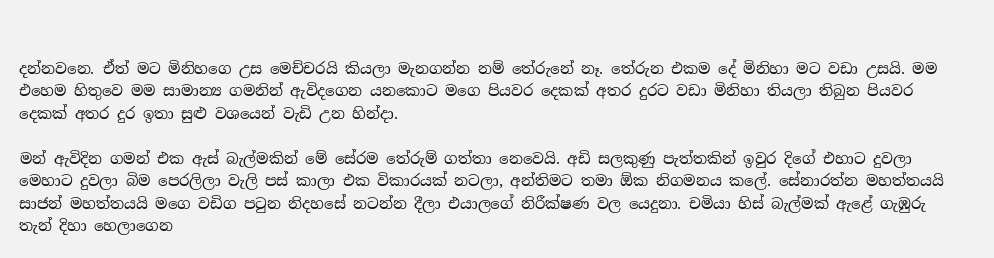දන්නවනෙ. ඒත් මට මිනිහගෙ උස මෙච්චරයි කියලා මැනගන්න නම් තේරුනේ නෑ. තේරුන එකම දේ මිනිහා මට වඩා උසයි. මම එහෙම හිතුවෙ මම සාමාන්‍ය ගමනින් ඇවිදගෙන යනකොට මගෙ පියවර දෙකක් අතර දුරට වඩා මිනිහා තියලා තිබුන පියවර දෙකක් අතර දුර ඉතා සුළු වශයෙන් වැඩි උන හින්දා.

මන් ඇවිදින ගමන් එක ඇස් බැල්මකින් මේ සේරම තේරුම් ගත්තා නෙවෙයි. අඩි සලකුණු පැත්තකින් ඉවුර දිගේ එහාට දුවලා මෙහාට දුවලා බිම පෙරලිලා වැලි පස් කාලා එක විකාරයක් නටලා, අන්තිමට තමා ඕක නිගමනය කලේ. සේනාරත්න මහත්තයයි සාජන් මහත්තයයි මගෙ වඩිග පටුන නිදහසේ නටන්න දීලා එයාලගේ නිරීක්ෂණ වල යෙදුනා. චමියා හිස් බැල්මක් ඇළේ ගැඹුරු තැන් දිහා හෙලාගෙන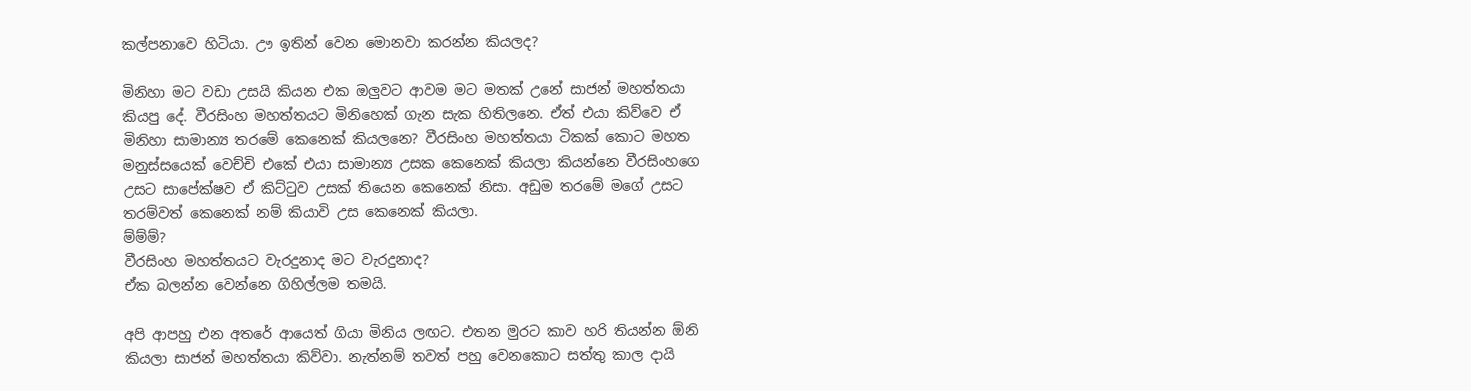කල්පනාවෙ හිටියා. ඌ ඉතින් වෙන මොනවා කරන්න කියලද?

මිනිහා මට වඩා උසයි කියන එක ඔලුවට ආවම මට මතක් උනේ සාජන් මහත්තයා කියපු දේ. වීරසිංහ මහත්තයට මිනිහෙක් ගැන සැක හිතිලනෙ. ඒත් එයා කිව්වෙ ඒ මිනිහා සාමාන්‍ය තරමේ කෙනෙක් කියලනෙ? වීරසිංහ මහත්තයා ටිකක් කොට මහත මනුස්සයෙක් වෙච්චි එකේ එයා සාමාන්‍ය උසක කෙනෙක් කියලා කියන්නෙ වීරසිංහගෙ උසට සාපේක්ෂව ඒ කිට්ටුව උසක් තියෙන කෙනෙක් නිසා. අඩුම තරමේ මගේ උසට තරම්වත් කෙනෙක් නම් කියාවි උස කෙනෙක් කියලා.
ම්ම්ම්?
වීරසිංහ මහත්තයට වැරදුනාද මට වැරදුනාද?
ඒක බලන්න වෙන්නෙ ගිහිල්ලම තමයි.

අපි ආපහු එන අතරේ ආයෙත් ගියා මිනිය ලඟට. එතන මුරට කාව හරි තියන්න ඕනි කියලා සාජන් මහත්තයා කිව්වා. නැත්නම් තවත් පහු වෙනකොට සත්තු කාල දායි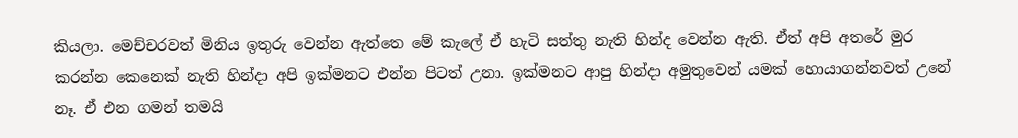කියලා. මෙච්චරවත් මිනිය ඉතුරු වෙන්න ඇත්තෙ මේ කැලේ ඒ හැටි සත්තු නැති හින්ද වෙන්න ඇති. ඒත් අපි අතරේ මුර කරන්න කෙනෙක් නැති හින්දා අපි ඉක්මනට එන්න පිටත් උනා. ඉක්මනට ආපු හින්දා අමුතුවෙන් යමක් හොයාගන්නවත් උනේ නෑ. ඒ එන ගමන් තමයි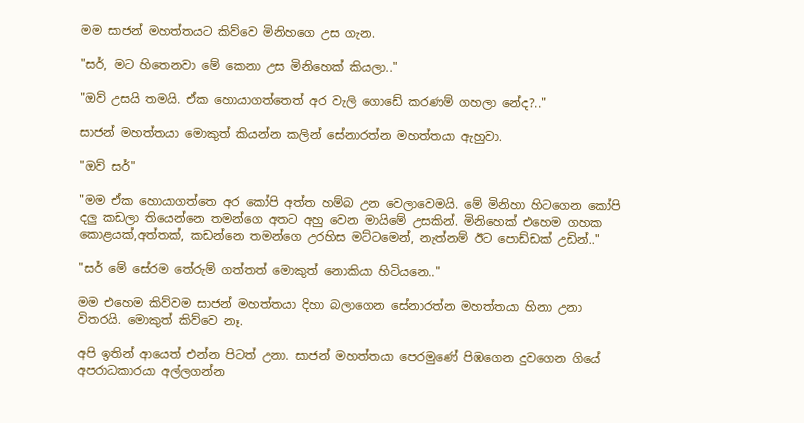මම සාජන් මහත්තයට කිව්වෙ මිනිහගෙ උස ගැන.

"සර්, මට හිතෙනවා මේ කෙනා උස මිනිහෙක් කියලා.."

"ඔව් උසයි තමයි. ඒක හොයාගත්තෙත් අර වැලි ගොඩේ කරණම් ගහලා නේද?.."

සාජන් මහත්තයා මොකුත් කියන්න කලින් සේනාරත්න මහත්තයා ඇහුවා.

"ඔව් සර්"

"මම ඒක හොයාගත්තෙ අර කෝපි අත්ත හම්බ උන වෙලාවෙමයි. මේ මිනිහා හිටගෙන කෝපි දලු කඩලා තියෙන්නෙ තමන්ගෙ අතට අහු වෙන මායිමේ උසකින්. මිනිහෙක් එහෙම ගහක කොළයක්,අත්තක්, කඩන්නෙ තමන්ගෙ උරහිස මට්ටමෙන්, නැත්නම් ඊට පොඩ්ඩක් උඩින්.."

"සර් මේ සේරම තේරුම් ගත්තත් මොකුත් නොකියා හිටියනෙ.."

මම එහෙම කිව්වම සාජන් මහත්තයා දිහා බලාගෙන සේනාරත්න මහත්තයා හිනා උනා විතරයි. මොකුත් කිව්වෙ නෑ.

අපි ඉතින් ආයෙත් එන්න පිටත් උනා. සාජන් මහත්තයා පෙරමුණේ පිඹගෙන දුවගෙන ගියේ අපරාධකාරයා අල්ලගන්න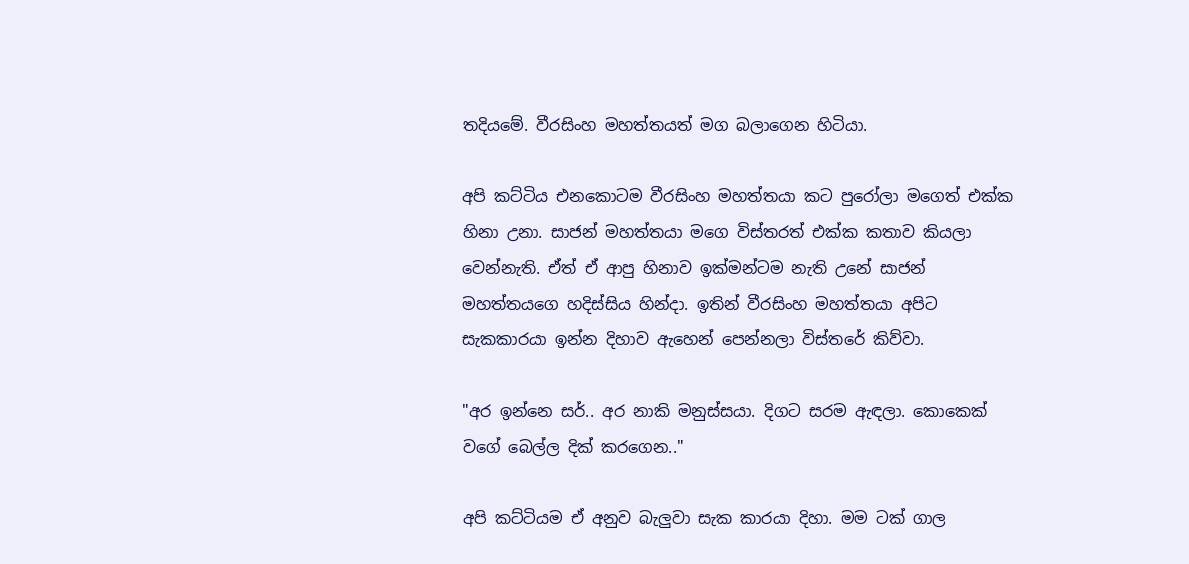තදියමේ. වීරසිංහ මහත්තයත් මග බලාගෙන හිටියා.

අපි කට්ටිය එනකොටම වීරසිංහ මහත්තයා කට පුරෝලා මගෙත් එක්ක හිනා උනා. සාජන් මහත්තයා මගෙ විස්තරත් එක්ක කතාව කියලා වෙන්නැති. ඒත් ඒ ආපු හිනාව ඉක්මන්ටම නැති උනේ සාජන් මහත්තයගෙ හදිස්සිය හින්දා. ඉතින් වීරසිංහ මහත්තයා අපිට සැකකාරයා ඉන්න දිහාව ඇහෙන් පෙන්නලා විස්තරේ කිව්වා.

"අර ඉන්නෙ සර්.. අර නාකි මනුස්සයා. දිගට සරම ඇඳලා. කොකෙක් වගේ බෙල්ල දික් කරගෙන.."

අපි කට්ටියම ඒ අනුව බැලුවා සැක කාරයා දිහා. මම ටක් ගාල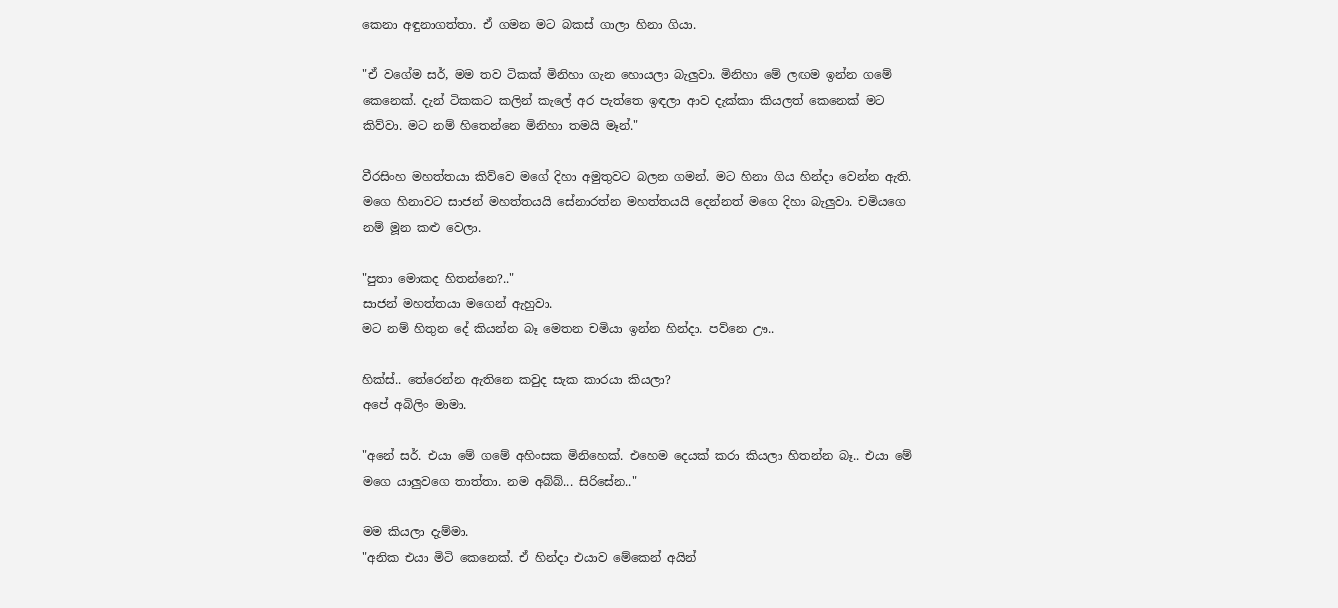කෙනා අඳුනාගත්තා. ඒ ගමන මට බකස් ගාලා හිනා ගියා.

"ඒ වගේම සර්, මම තව ටිකක් මිනිහා ගැන හොයලා බැලුවා. මිනිහා මේ ලඟම ඉන්න ගමේ කෙනෙක්. දැන් ටිකකට කලින් කැලේ අර පැත්තෙ ඉඳලා ආව දැක්කා කියලත් කෙනෙක් මට කිව්වා. මට නම් හිතෙන්නෙ මිනිහා තමයි මෑන්."

වීරසිංහ මහත්තයා කිව්වෙ මගේ දිහා අමුතුවට බලන ගමන්. මට හිනා ගිය හින්දා වෙන්න ඇති. මගෙ හිනාවට සාජන් මහත්තයයි සේනාරත්න මහත්තයයි දෙන්නත් මගෙ දිහා බැලුවා. චමියගෙ නම් මූන කළු වෙලා.

"පුතා මොකද හිතන්නෙ?.."
සාජන් මහත්තයා මගෙන් ඇහුවා.
මට නම් හිතුන දේ කියන්න බෑ මෙතන චමියා ඉන්න හින්දා. පව්නෙ ඌ..

හික්ස්.. තේරෙන්න ඇතිනෙ කවුද සැක කාරයා කියලා?
අපේ අබිලිං මාමා.

"අනේ සර්. එයා මේ ගමේ අහිංසක මිනිහෙක්. එහෙම දෙයක් කරා කියලා හිතන්න බෑ.. එයා මේ මගෙ යාලුවගෙ තාත්තා. නම අබ්බ්... සිරිසේන.."

මම කියලා දැම්මා.
"අනික එයා මිටි කෙනෙක්. ඒ හින්දා එයාව මේකෙන් අයින්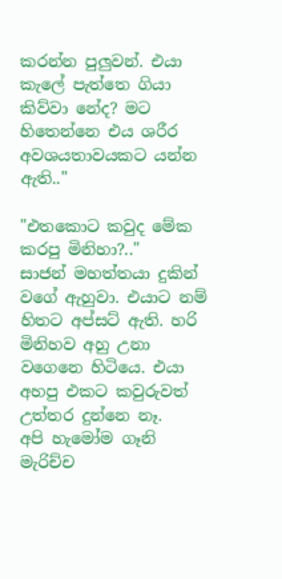කරන්න පුලුවන්. එයා කැලේ පැත්තෙ ගියා කිව්වා නේද? මට හිතෙන්නෙ එය ශරීර අවශ‍යතාවයකට යන්න ඇති.."

"එතකොට කවුද මේක කරපු මිනිහා?.."
සාජන් මහත්තයා දුකින් වගේ ඇහුවා. එයාට නම් හිතට අප්සට් ඇති. හරි මිනිහව අහු උනා වගෙනෙ හිටියෙ. එයා අහපු එකට කවුරුවත් උත්තර දුන්නෙ නෑ.
අපි හැමෝම ගෑනි මැරිච්ච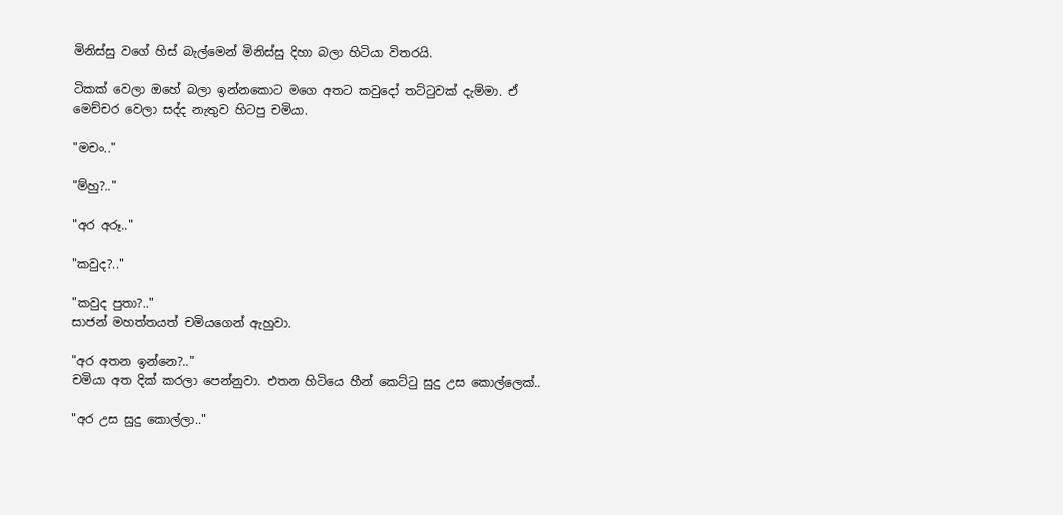මිනිස්සු වගේ හිස් බැල්මෙන් මිනිස්සු දිහා බලා හිටියා විතරයි.

ටිකක් වෙලා ඔහේ බලා ඉන්නකොට මගෙ අතට කවුදෝ තට්ටුවක් දැම්මා. ඒ මෙච්චර වෙලා සද්ද නැතුව හිටපු චමියා.

"මචං.."

"ම්හු?.."

"අර අරූ.."

"කවුද?.."

"කවුද පුතා?.."
සාජන් මහත්තයත් චමියගෙන් ඇහුවා.

"අර අතන ඉන්නෙ?.."
චමියා අත දික් කරලා පෙන්නුවා. එතන හිටියෙ හීන් කෙට්ටු සුදු උස කොල්ලෙක්..

"අර උස සුදු කොල්ලා.."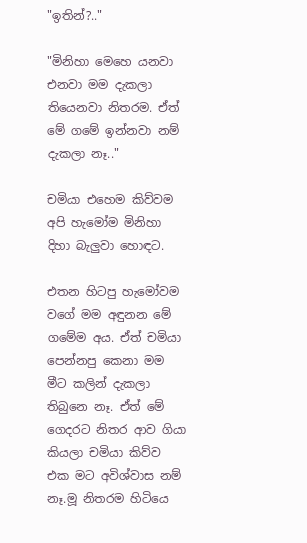"ඉතින්?.."

"මිනිහා මෙහෙ යනවා එනවා මම දැකලා තියෙනවා නිතරම. ඒත් මේ ගමේ ඉන්නවා නම් දැකලා නෑ.."

චමියා එහෙම කිව්වම අපි හැමෝම මිනිහා දිහා බැලුවා හොඳට.

එතන හිටපු හැමෝවම වගේ මම අඳුනන මේ ගමේම අය. ඒත් චමියා පෙන්නපු කෙනා මම මීට කලින් දැකලා තිබුනෙ නෑ. ඒත් මේ ගෙදරට නිතර ආව ගියා කියලා චමියා කිව්ව එක මට අවිශ්වාස නම් නෑ.මූ නිතරම හිටියෙ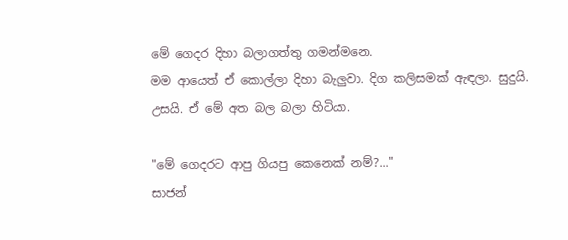මේ ගෙදර දිහා බලාගත්තු ගමන්මනෙ.
මම ආයෙත් ඒ කොල්ලා දිහා බැලුවා. දිග කලිසමක් ඇඳලා. සුදුයි. උසයි. ඒ මේ අත බල බලා හිටියා.

"මේ ගෙදරට ආපු ගියපු කෙනෙක් නම්?..."
සාජන්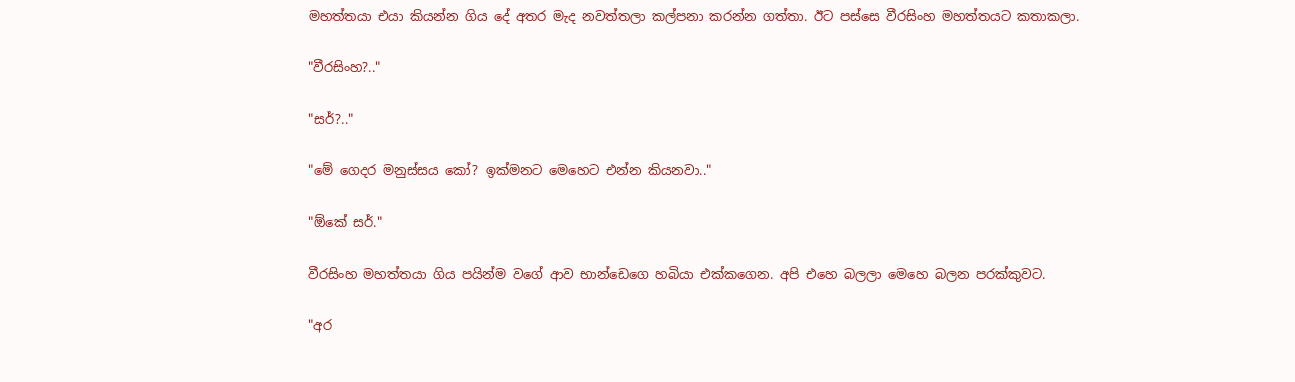මහත්තයා එයා කියන්න ගිය දේ අතර මැද නවත්තලා කල්පනා කරන්න ගත්තා. ඊට පස්සෙ වීරසිංහ මහත්තයට කතාකලා.

"වීරසිංහ?.."

"සර්?.."

"මේ ගෙදර මනුස්සය කෝ? ඉක්මනට මෙහෙට එන්න කියනවා.."

"ඕකේ සර්."

වීරසිංහ මහත්තයා ගිය පයින්ම වගේ ආව භාන්ඩෙගෙ හබියා එක්කගෙන. අපි එහෙ බලලා මෙහෙ බලන පරක්කුවට.

"අර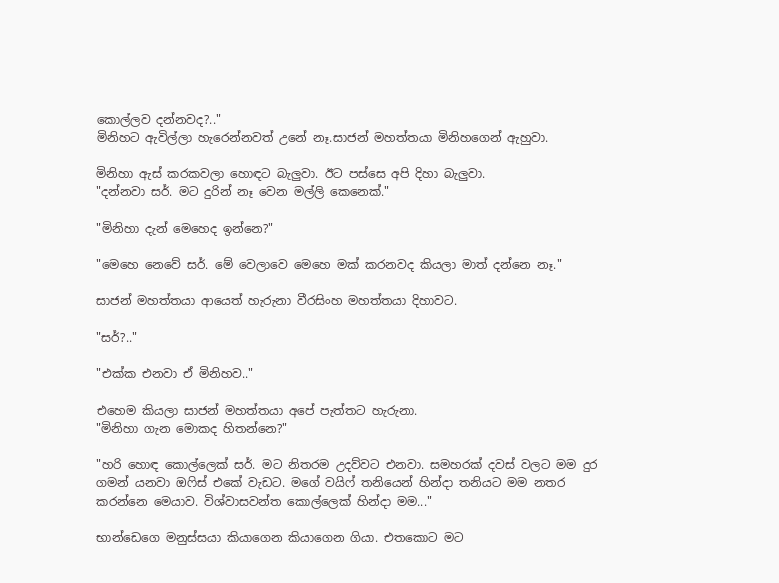කොල්ලව දන්නවද?.."
මිනිහට ඇවිල්ලා හැරෙන්නවත් උනේ නෑ.සාජන් මහත්තයා මිනිහගෙන් ඇහුවා.

මිනිහා ඇස් කරකවලා හොඳට බැලුවා. ඊට පස්සෙ අපි දිහා බැලුවා.
"දන්නවා සර්. මට දුරින් නෑ වෙන මල්ලි කෙනෙක්."

"මිනිහා දැන් මෙහෙද ඉන්නෙ?"

"මෙහෙ නෙවේ සර්. මේ වෙලාවෙ මෙහෙ මක් කරනවද කියලා මාත් දන්නෙ නෑ."

සාජන් මහත්තයා ආයෙත් හැරුනා වීරසිංහ මහත්තයා දිහාවට.

"සර්?.."

"එක්ක එනවා ඒ මිනිහව.."

එහෙම කියලා සාජන් මහත්තයා අපේ පැත්තට හැරුනා.
"මිනිහා ගැන මොකද හිතන්නෙ?"

"හරි හොඳ කොල්ලෙක් සර්. මට නිතරම උදව්වට එනවා. සමහරක් දවස් වලට මම දුර ගමන් යනවා ඔෆිස් එකේ වැඩට. මගේ වයිෆ් තනියෙන් හින්දා තනියට මම නතර කරන්නෙ මෙයාව. විශ්වාසවන්ත කොල්ලෙක් හින්දා මම..."

භාන්ඩෙගෙ මනුස්සයා කියාගෙන කියාගෙන ගියා. එතකොට මට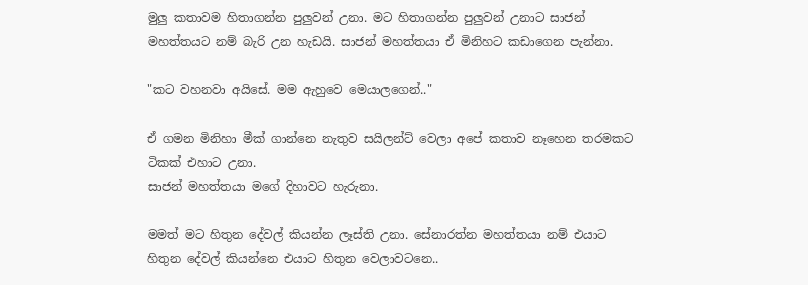මුලු කතාවම හිතාගන්න පුලුවන් උනා. මට හිතාගන්න පුලුවන් උනාට සාජන් මහත්තයට නම් බැරි උන හැඩයි. සාජන් මහත්තයා ඒ මිනිහට කඩාගෙන පැන්නා.

"කට වහනවා අයිසේ. මම ඇහුවෙ මෙයාලගෙන්.."

ඒ ගමන මිනිහා මීක් ගාන්නෙ නැතුව සයිලන්ට් වෙලා අපේ කතාව නෑහෙන තරමකට ටිකක් එහාට උනා.
සාජන් මහත්තයා මගේ දිහාවට හැරුනා.

මමත් මට හිතුන දේවල් කියන්න ලෑස්ති උනා. සේනාරත්න මහත්තයා නම් එයාට හිතුන දේවල් කියන්නෙ එයාට හිතුන වෙලාවටනෙ..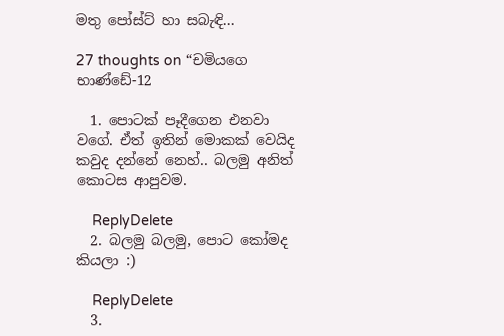මතු පෝස්ට් හා සබැඳි...

27 thoughts on “චමියගෙ භාණ්ඩේ-12

  1. පොටක් පෑදීගෙන එනවා වගේ. ඒත් ඉතින් මොකක් වෙයිද කවුද දන්නේ නෙහ්.. බලමු අනිත් කොටස ආපුවම.

    ReplyDelete
  2. බලමු බලමු, පොට කෝමද කියලා :)

    ReplyDelete
  3.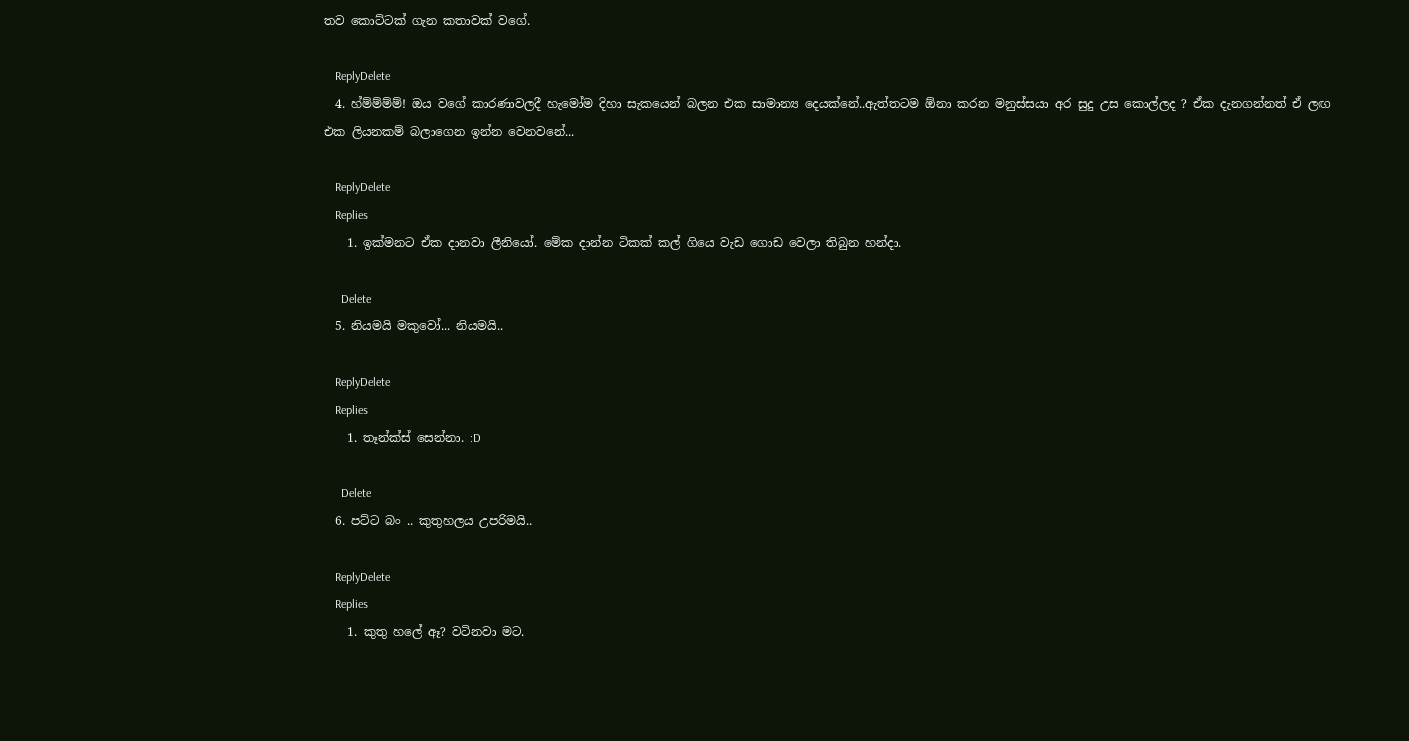තව කොට්ටක් ගැන කතාවක් වගේ.

    ReplyDelete
  4. හ්ම්ම්ම්ම්! ඔය වගේ කාරණාවලදී හැමෝම දිහා සැකයෙන් බලන එක සාමාන්‍ය දෙයක්නේ..ඇත්තටම ඕනා කරන මනුස්සයා අර සුදු උස කොල්ලද ? ඒක දැනගන්නත් ඒ ලඟ එක ලියනකම් බලාගෙන ඉන්න වෙනවනේ...

    ReplyDelete
    Replies
    1. ඉක්මනට ඒක දානවා ලීනියෝ. මේක දාන්න ටිකක් කල් ගියෙ වැඩ ගොඩ වෙලා තිබුන හන්දා.

      Delete
  5. නියමයි මකුවෝ... නියමයි..

    ReplyDelete
    Replies
    1. තෑන්ක්ස් සෙන්නා. :D

      Delete
  6. පට්ට බං .. කුතුහලය උපරිමයි..

    ReplyDelete
    Replies
    1. කුතු හලේ ඈ? වටිනවා මට.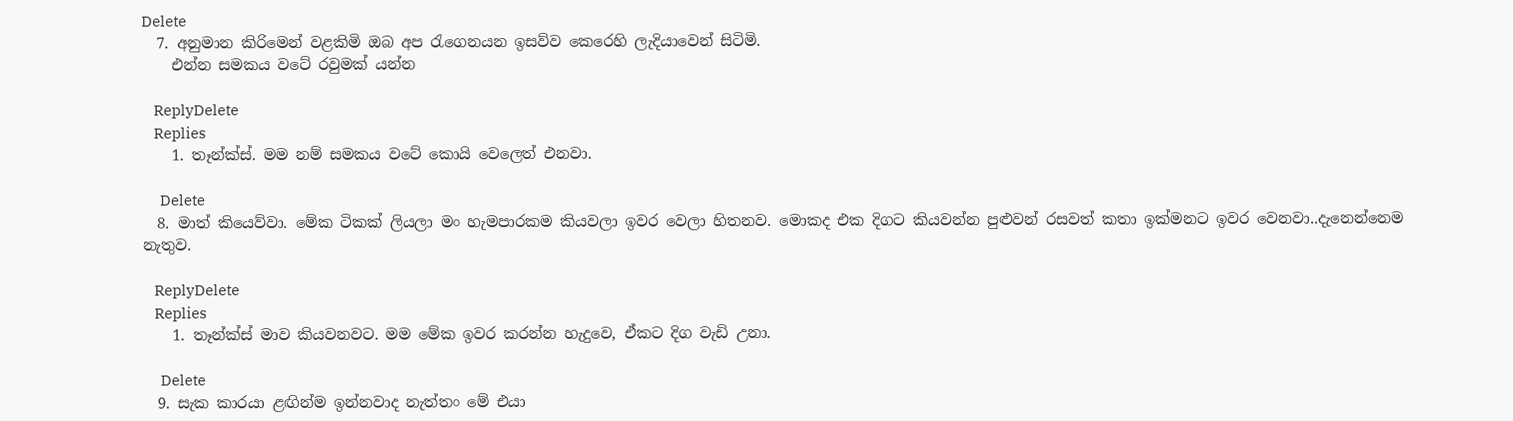Delete
  7. අනුමාන කිරිමෙන් වළකිමි ඔබ අප රැගෙනයන ඉසව්ව කෙරෙහි ලැදියාවෙන් සිටිමි.
    එන්න සමකය වටේ රවුමක් යන්න

    ReplyDelete
    Replies
    1. තෑන්ක්ස්. මම නම් සමකය වටේ කොයි වෙලෙත් එනවා.

      Delete
  8. මාත් කියෙව්වා. මේක ටිකක් ලියලා මං හැමපාරකම කියවලා ඉවර වෙලා හිතනව. මොකද එක දිගට කියවන්න පුළුවන් රසවත් කතා ඉක්මනට ඉවර වෙනවා..දැනෙන්නෙම නැතුව.

    ReplyDelete
    Replies
    1. තෑන්ක්ස් මාව කියවනවට. මම මේක ඉවර කරන්න හැදුවෙ, ඒකට දිග වැඩි උනා.

      Delete
  9. සැක කාරයා ළඟින්ම ඉන්නවාද නැත්තං මේ එයා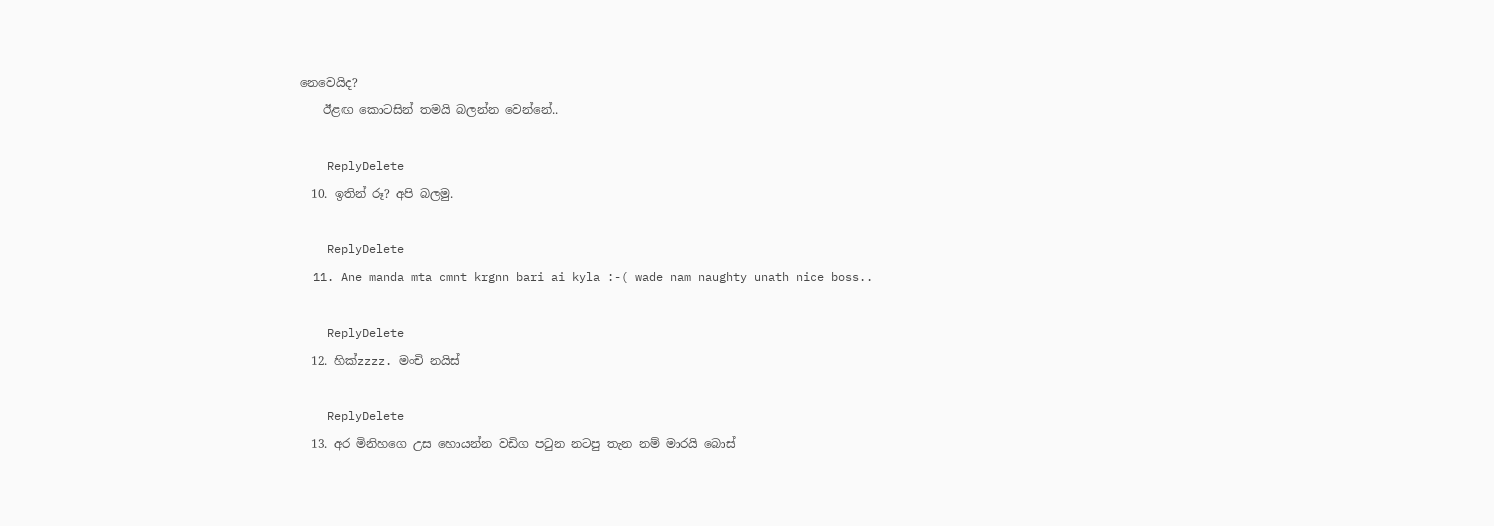නෙවෙයිද?
    ඊළඟ කොටසින් තමයි බලන්න වෙන්නේ..

    ReplyDelete
  10. ඉතින් රූ? අපි බලමු.

    ReplyDelete
  11. Ane manda mta cmnt krgnn bari ai kyla :-( wade nam naughty unath nice boss..

    ReplyDelete
  12. හික්zzzz. මංචි නයිස්

    ReplyDelete
  13. අර මිනිහගෙ උස හොයන්න වඩිග පටුන නටපු තැන නම් මාරයි බොස්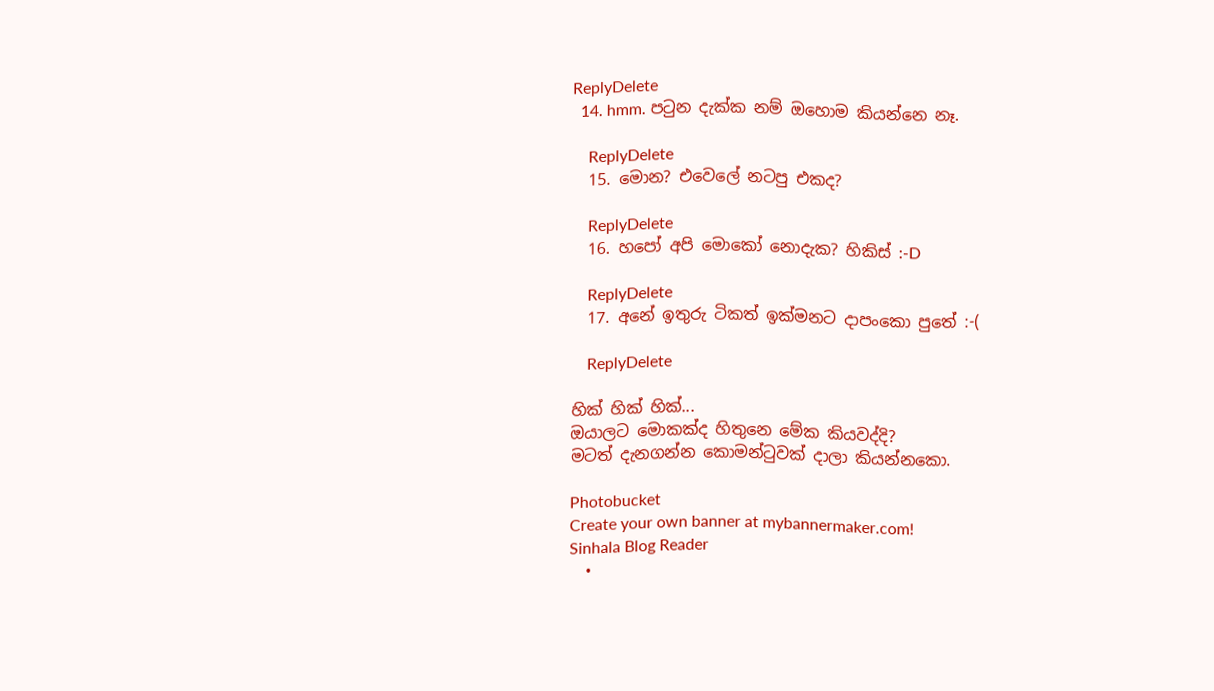ReplyDelete
  14. hmm. පටුන දැක්ක නම් ඔහොම කියන්නෙ නෑ.

    ReplyDelete
  15. මොන? එවෙලේ නටපු එකද?

    ReplyDelete
  16. හපෝ අපි මොකෝ නොදැක? හිකිස් :-D

    ReplyDelete
  17. අනේ ඉතුරු ටිකත් ඉක්මනට දාපංකො පුතේ :-(

    ReplyDelete

හික් හික් හික්...
ඔයාලට මොකක්ද හිතුනෙ මේක කියවද්දි?
මටත් දැනගන්න කොමන්ටුවක් දාලා කියන්නකො.

Photobucket
Create your own banner at mybannermaker.com!
Sinhala Blog Reader
  •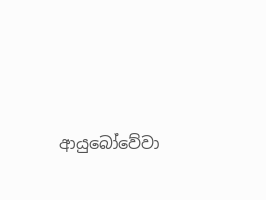ආයුබෝවේවා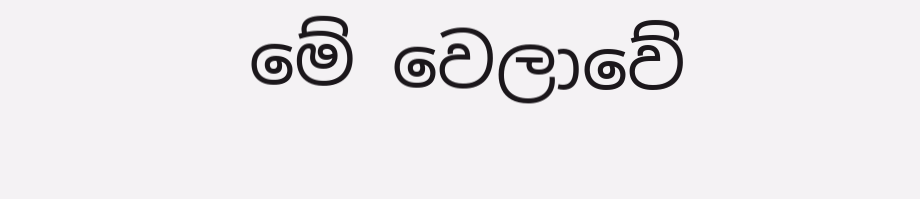මේ වෙලාවේ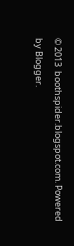© 2013  boothspider.blogspot.com. Powered by Blogger.